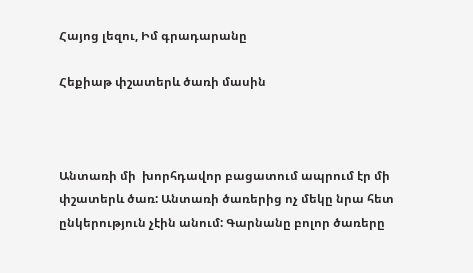Հայոց լեզու, Իմ գրադարանը

Հեքիաթ փշատերև ծառի մասին



Անտառի մի  խորհդավոր բացատում ապրում էր մի փշատերև ծառ: Անտառի ծառերից ոչ մեկը նրա հետ ընկերություն չէին անում: Գարնանը բոլոր ծառերը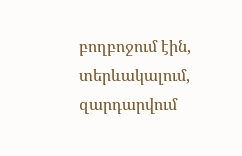բողբոջում էին, տերևակալում, զարդարվում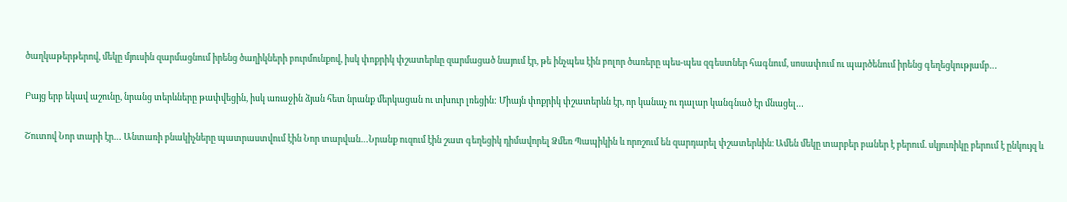ծաղկաթերթերով, մեկը մյուսին զարմացնում իրենց ծաղիկների բուրմունքով, իսկ փոքրիկ փշատերևը զարմացած նայում էր, թե ինչպես էին բոլոր ծառերը պես-պես զգեստներ հագնում, սոսափում ու պարծենում իրենց գեղեցկությամբ…

Բայց երբ եկավ աշունը, նրանց տերևները թափվեցին, իսկ առաջին ձյան հետ նրանք մերկացան ու տխուր լռեցին: Միայն փոքրիկ փշատերևն էր, որ կանաչ ու դալար կանգնած էր մնացել…

Շուտով Նոր տարի էր… Անտառի բնակիչները պատրաստվում էին Նոր տարվան…Նրանք ուզում էին շատ գեղեցիկ դիմավորել Ձմեռ Պապիկին և որոշում են զարդարել փշատերևին։ Ամեն մեկը տարբեր բաներ է բերում. սկյուռիկը բերում է ընկույզ և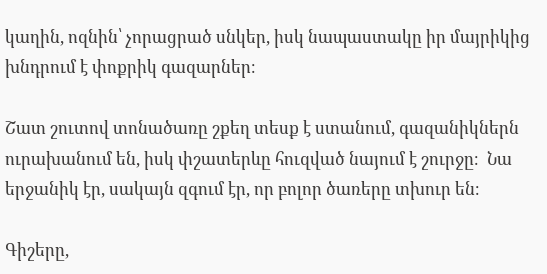կաղին, ոզնին՝ չորացրած սնկեր, իսկ նապաստակը իր մայրիկից խնդրում է փոքրիկ գազարներ։

Շատ շուտով տոնածառը շքեղ տեսք է ստանում, գազանիկներն ուրախանում են, իսկ փշատերևը հուզված նայում է շուրջը։  Նա երջանիկ էր, սակայն զգում էր, որ բոլոր ծառերը տխուր են։

Գիշերը,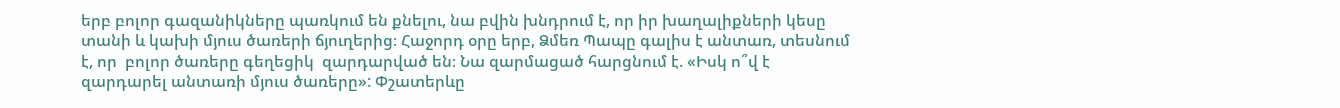երբ բոլոր գազանիկները պառկում են քնելու, նա բվին խնդրում է, որ իր խաղալիքների կեսը տանի և կախի մյուս ծառերի ճյուղերից։ Հաջորդ օրը երբ, Ձմեռ Պապը գալիս է անտառ, տեսնում է, որ  բոլոր ծառերը գեղեցիկ  զարդարված են։ Նա զարմացած հարցնում է. «Իսկ ո՞վ է զարդարել անտառի մյուս ծառերը»: Փշատերևը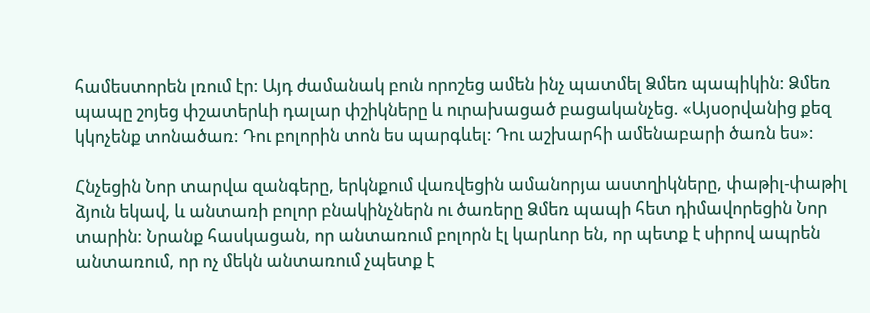համեստորեն լռում էր: Այդ ժամանակ բուն որոշեց ամեն ինչ պատմել Ձմեռ պապիկին: Ձմեռ պապը շոյեց փշատերևի դալար փշիկները և ուրախացած բացականչեց. «Այսօրվանից քեզ կկոչենք տոնածառ: Դու բոլորին տոն ես պարգևել: Դու աշխարհի ամենաբարի ծառն ես»:

Հնչեցին Նոր տարվա զանգերը, երկնքում վառվեցին ամանորյա աստղիկները, փաթիլ-փաթիլ ձյուն եկավ, և անտառի բոլոր բնակինչներն ու ծառերը Ձմեռ պապի հետ դիմավորեցին Նոր տարին: Նրանք հասկացան, որ անտառում բոլորն էլ կարևոր են, որ պետք է սիրով ապրեն անտառում, որ ոչ մեկն անտառում չպետք է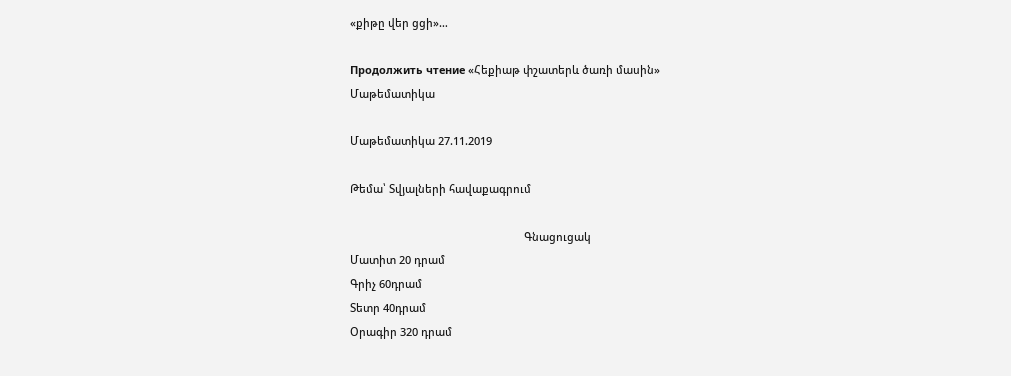«քիթը վեր ցցի»…

Продолжить чтение «Հեքիաթ փշատերև ծառի մասին»
Մաթեմատիկա

Մաթեմատիկա 27.11.2019

Թեմա՝ Տվյալների հավաքագրում

                                                          Գնացուցակ
Մատիտ 20 դրամ
Գրիչ 60դրամ
Տետր 40դրամ
Օրագիր 320 դրամ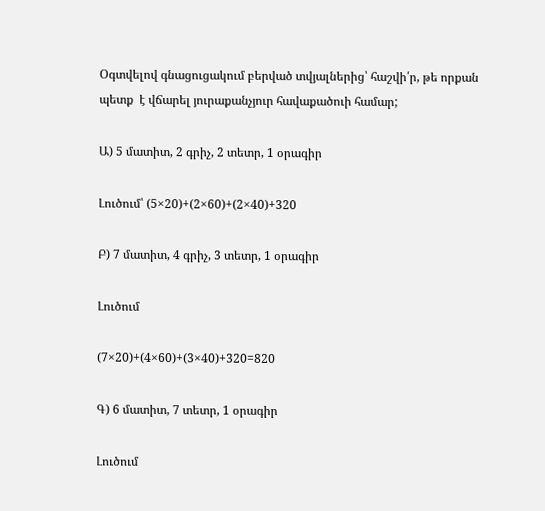Օգտվելով գնացուցակում բերված տվյալներից՝ հաշվի՛ր, թե որքան պետք  է վճարել յուրաքանչյուր հավաքածուի համար;

Ա) 5 մատիտ, 2 գրիչ, 2 տետր, 1 օրագիր

Լուծում՝ (5×20)+(2×60)+(2×40)+320

Բ) 7 մատիտ, 4 գրիչ, 3 տետր, 1 օրագիր

Լուծում

(7×20)+(4×60)+(3×40)+320=820

Գ) 6 մատիտ, 7 տետր, 1 օրագիր

Լուծում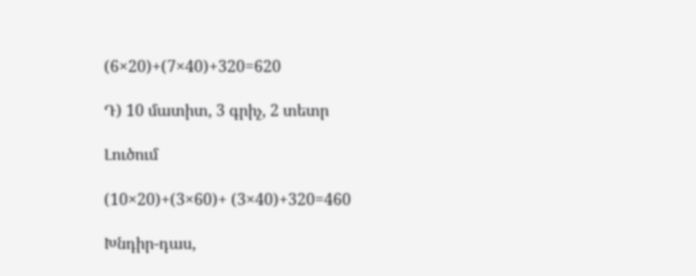(6×20)+(7×40)+320=620

Դ) 10 մատիտ, 3 գրիչ, 2 տետր

Լուծում

(10×20)+(3×60)+ (3×40)+320=460

Խնդիր-դաս,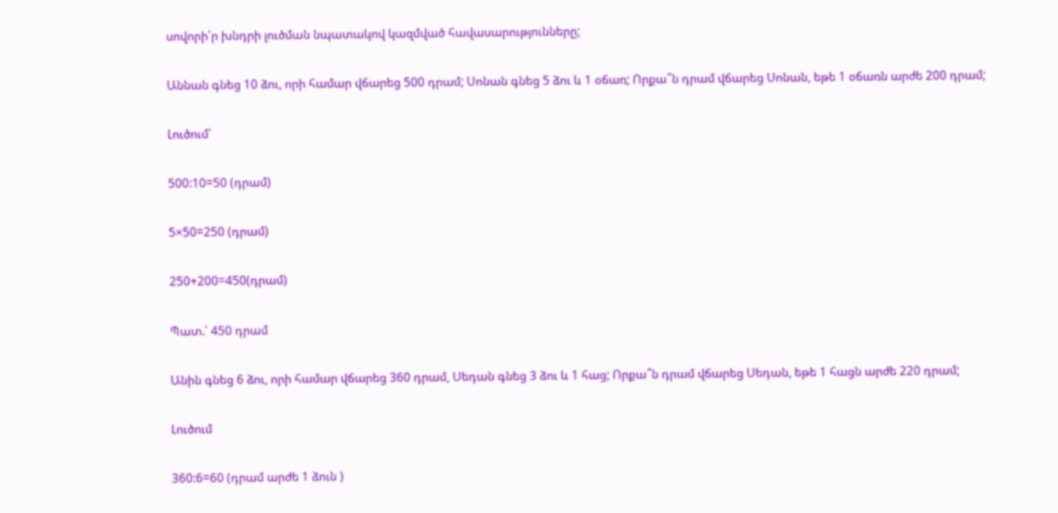սովորի՛ր խնդրի լուծման նպատակով կազմված հավասարությունները;

Աննան գնեց 10 ձու, որի համար վճարեց 500 դրամ; Սոնան գնեց 5 ձու և 1 օճառ; Որքա՞ն դրամ վճարեց Սոնան, եթե 1 օճառն արժե 200 դրամ;

Լուծում՝

500:10=50 (դրամ)

5×50=250 (դրամ)

250+200=450(դրամ)

Պատ.՝ 450 դրամ

Անին գնեց 6 ձու, որի համար վճարեց 360 դրամ, Սեդան գնեց 3 ձու և 1 հաց; Որքա՞ն դրամ վճարեց Սեդան, եթե 1 հացն արժե 220 դրամ;

Լուծում

360:6=60 (դրամ արժե 1 ձուն )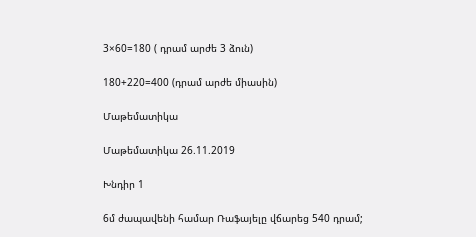3×60=180 ( դրամ արժե 3 ձուն)

180+220=400 (դրամ արժե միասին)

Մաթեմատիկա

Մաթեմատիկա 26.11.2019

Խնդիր 1

6մ ժապավենի համար Ռաֆայելը վճարեց 540 դրամ;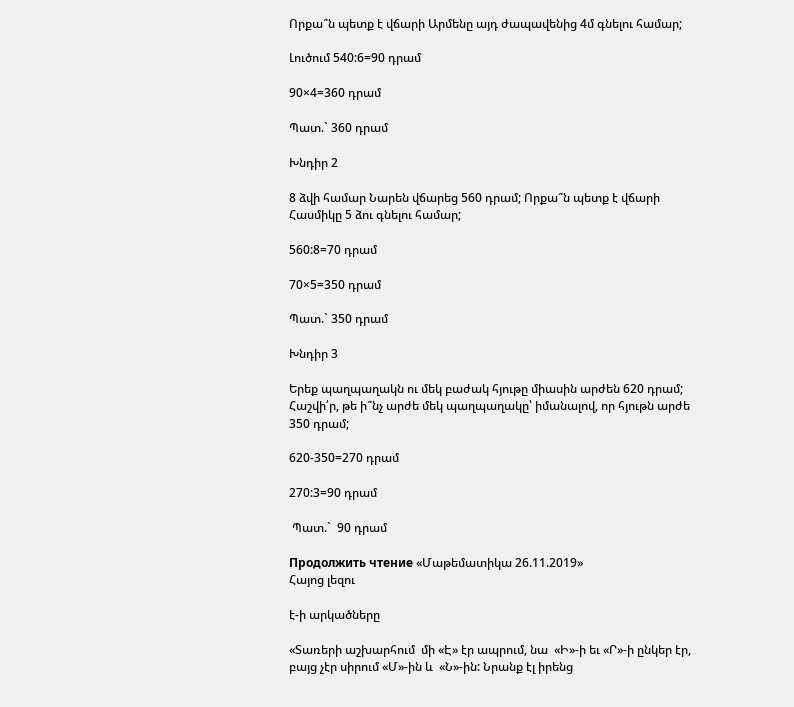Որքա՞ն պետք է վճարի Արմենը այդ ժապավենից 4մ գնելու համար;

Լուծում 540:6=90 դրամ

90×4=360 դրամ

Պատ.` 360 դրամ

Խնդիր 2

8 ձվի համար Նարեն վճարեց 560 դրամ; Որքա՞ն պետք է վճարի Հասմիկը 5 ձու գնելու համար;

560:8=70 դրամ

70×5=350 դրամ

Պատ.` 350 դրամ

Խնդիր 3

Երեք պաղպաղակն ու մեկ բաժակ հյութը միասին արժեն 620 դրամ; Հաշվի՛ր, թե ի՞նչ արժե մեկ պաղպաղակը՝ իմանալով, որ հյութն արժե 350 դրամ;

620-350=270 դրամ

270:3=90 դրամ

 Պատ.`  90 դրամ

Продолжить чтение «Մաթեմատիկա 26.11.2019»
Հայոց լեզու

է-ի արկածները

«Տառերի աշխարհում  մի «Է» էր ապրում, նա  «Ի»-ի եւ «Ր»-ի ընկեր էր, բայց չէր սիրում «Մ»-ին և  «Ն»-ին: Նրանք էլ իրենց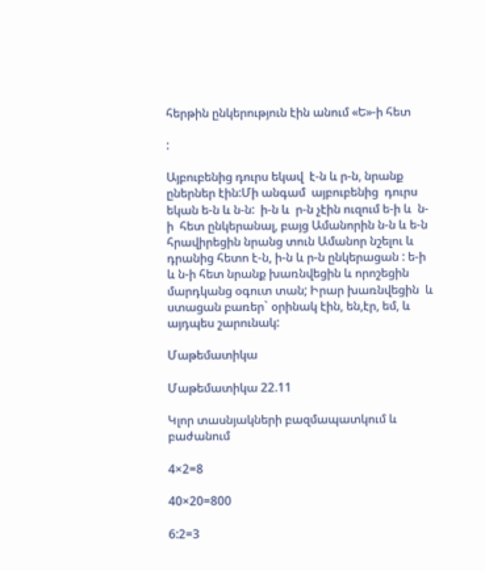հերթին ընկերություն էին անում «Ե»-ի հետ

:

Այբուբենից դուրս եկավ  է-ն և ր-ն, նրանք ըներներ էին:Մի անգամ  այբուբենից  դուրս եկան ե-ն և ն-ն:  ի-ն և  ր-ն չէին ուզում ե-ի և  ն-ի  հետ ընկերանալ, բայց Ամանորին ն-ն և ե-ն հրավիրեցին նրանց տուն Ամանոր նշելու և  դրանից հետո է-ն, ի-ն և ր-ն ընկերացան : ե-ի և ն-ի հետ նրանք խառնվեցին և որոշեցին  մարդկանց օգուտ տան; Իրար խառնվեցին  և ստացան բառեր` օրինակ էին, են,էր, եմ, և այդպես շարունակ:

Մաթեմատիկա

Մաթեմատիկա 22.11

Կլոր տասնյակների բազմապատկում և բաժանում

4×2=8

40×20=800

6:2=3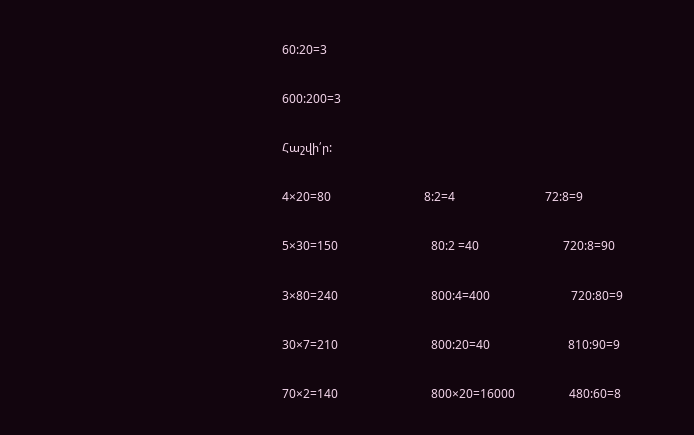60:20=3

600:200=3

Հաշվի՛ր:

4×20=80                               8:2=4                              72:8=9

5×30=150                               80:2 =40                            720:8=90

3×80=240                               800:4=400                           720:80=9

30×7=210                               800:20=40                          810:90=9

70×2=140                               800×20=16000                  480:60=8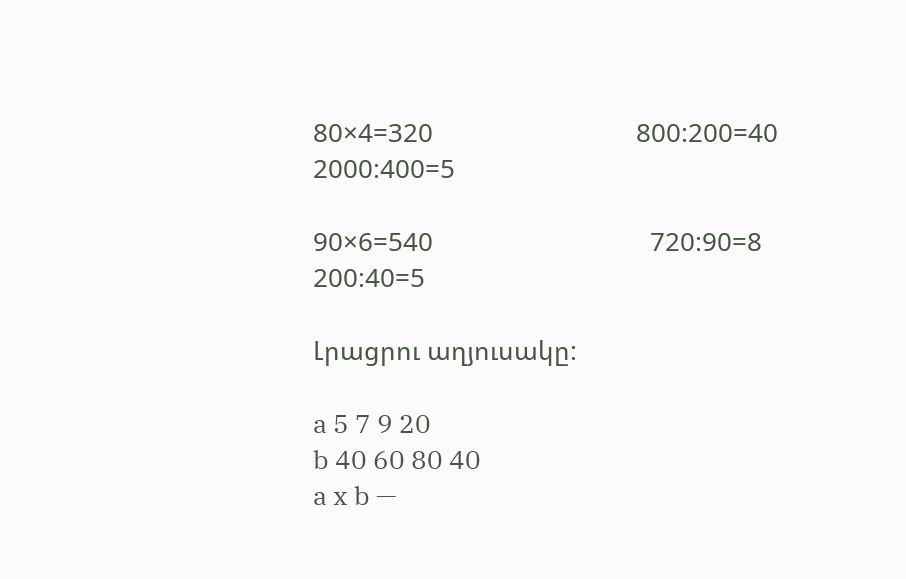80×4=320                             800:200=40                         2000:400=5

90×6=540                               720:90=8                           200:40=5

Լրացրու աղյուսակը:

a 5 7 9 20
b 40 60 80 40
a x b —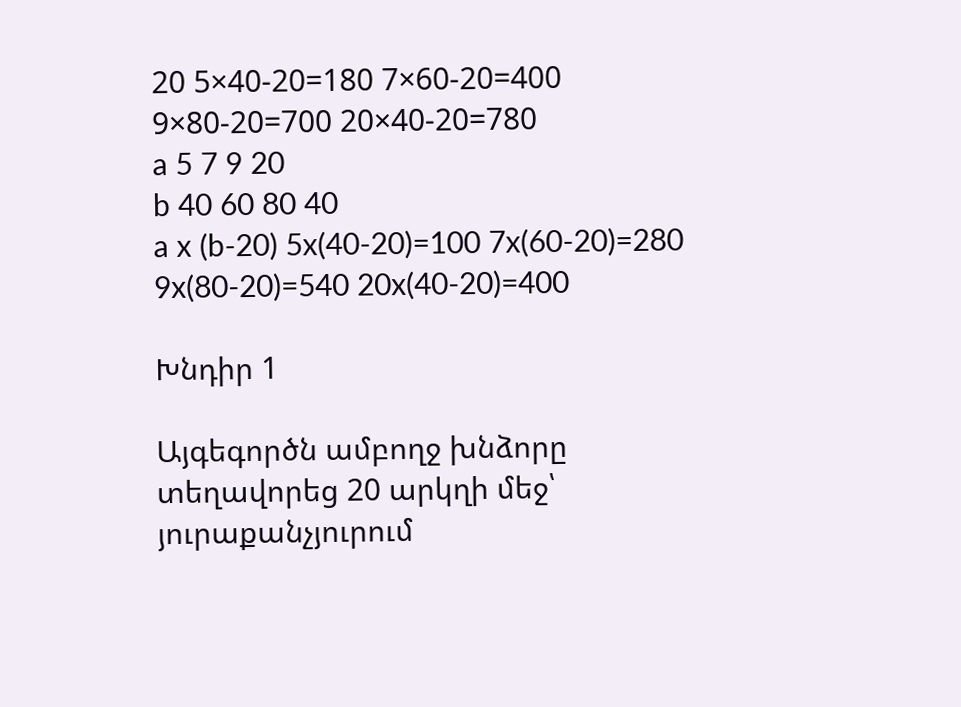20 5×40-20=180 7×60-20=400 9×80-20=700 20×40-20=780
a 5 7 9 20
b 40 60 80 40
a x (b-20) 5x(40-20)=100 7x(60-20)=280 9x(80-20)=540 20x(40-20)=400

Խնդիր 1

Այգեգործն ամբողջ խնձորը տեղավորեց 20 արկղի մեջ՝ յուրաքանչյուրում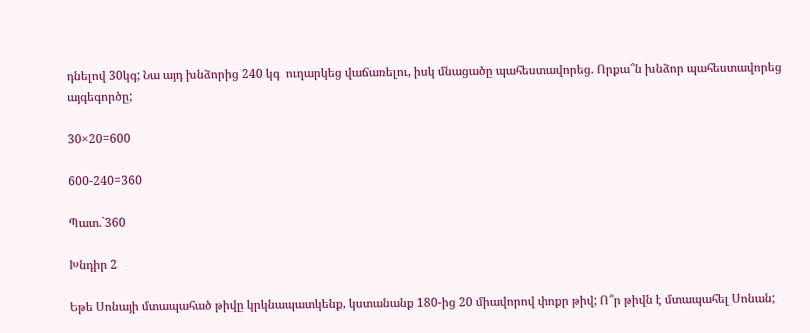դնելով 30կգ; Նա այդ խնձորից 240 կգ  ուղարկեց վաճառելու, իսկ մնացածը պահեստավորեց. Որքա՞ն խնձոր պահեստավորեց այգեգործը;

30×20=600

600-240=360

Պատ.`360

Խնդիր 2

Եթե Սոնայի մտապահած թիվը կրկնապատկենք, կստանանք 180-ից 20 միավորով փոքր թիվ; Ո՞ր թիվն է մտապահել Սոնան;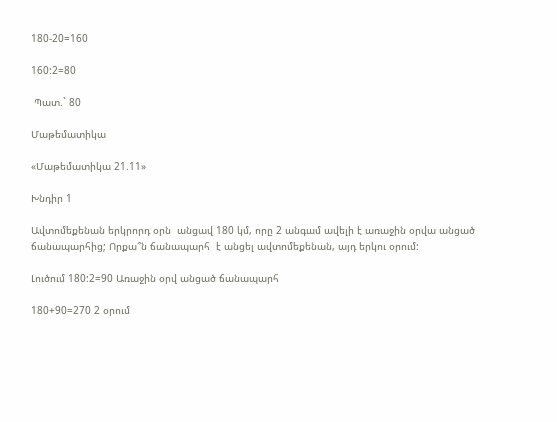180-20=160

160:2=80

 Պատ.` 80

Մաթեմատիկա

«Մաթեմատիկա 21.11»

Խնդիր 1

Ավտոմեքենան երկրորդ օրն  անցավ 180 կմ, որը 2 անգամ ավելի է առաջին օրվա անցած ճանապարհից; Որքա՞ն ճանապարհ  է անցել ավտոմեքենան, այդ երկու օրում:

Լուծում 180:2=90 Առաջին օրվ անցած ճանապարհ

180+90=270 2 օրում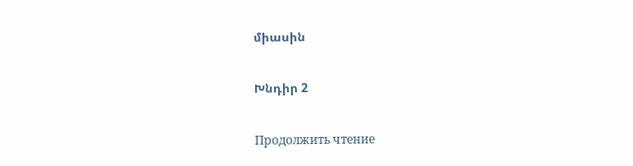միասին

Խնդիր 2

Продолжить чтение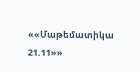««Մաթեմատիկա 21.11»»